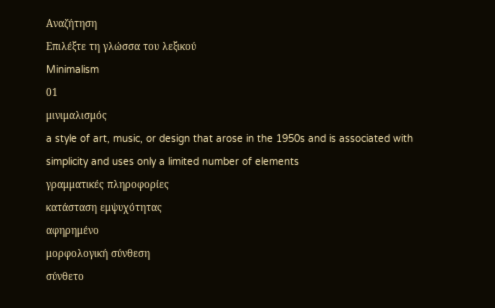Αναζήτηση
Επιλέξτε τη γλώσσα του λεξικού
Minimalism
01
μινιμαλισμός
a style of art, music, or design that arose in the 1950s and is associated with simplicity and uses only a limited number of elements
γραμματικές πληροφορίες
κατάσταση εμψυχότητας
αφηρημένο
μορφολογική σύνθεση
σύνθετο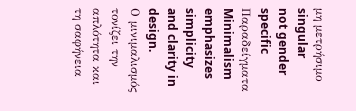μη μετρήσιμο
singular
not gender specific
Παραδείγματα
Minimalism emphasizes simplicity and clarity in design.
Ο μινιμαλισμός τονίζει την απλότητα και τη σαφήνεια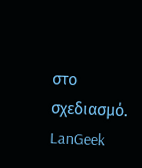στο σχεδιασμό.
LanGeek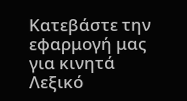Κατεβάστε την εφαρμογή μας για κινητά
Λεξικό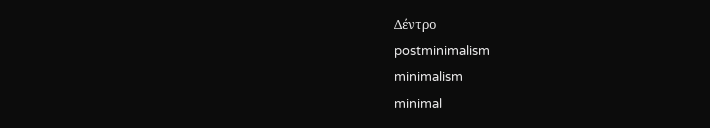Δέντρο
postminimalism
minimalism
minimal